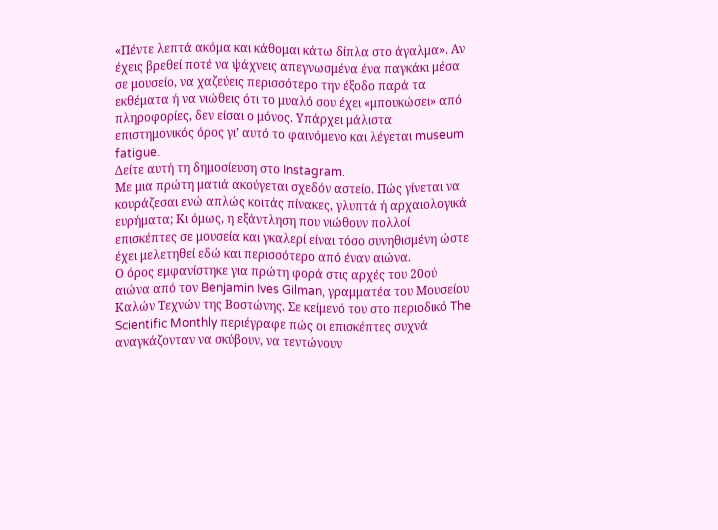«Πέντε λεπτά ακόμα και κάθομαι κάτω δίπλα στο άγαλμα». Αν έχεις βρεθεί ποτέ να ψάχνεις απεγνωσμένα ένα παγκάκι μέσα σε μουσείο, να χαζεύεις περισσότερο την έξοδο παρά τα εκθέματα ή να νιώθεις ότι το μυαλό σου έχει «μπουκώσει» από πληροφορίες, δεν είσαι ο μόνος. Υπάρχει μάλιστα επιστημονικός όρος γι’ αυτό το φαινόμενο και λέγεται museum fatigue.
Δείτε αυτή τη δημοσίευση στο Instagram.
Με μια πρώτη ματιά ακούγεται σχεδόν αστείο. Πώς γίνεται να κουράζεσαι ενώ απλώς κοιτάς πίνακες, γλυπτά ή αρχαιολογικά ευρήματα; Κι όμως, η εξάντληση που νιώθουν πολλοί επισκέπτες σε μουσεία και γκαλερί είναι τόσο συνηθισμένη ώστε έχει μελετηθεί εδώ και περισσότερο από έναν αιώνα.
Ο όρος εμφανίστηκε για πρώτη φορά στις αρχές του 20ού αιώνα από τον Benjamin Ives Gilman, γραμματέα του Μουσείου Καλών Τεχνών της Βοστώνης. Σε κείμενό του στο περιοδικό The Scientific Monthly περιέγραφε πώς οι επισκέπτες συχνά αναγκάζονταν να σκύβουν, να τεντώνουν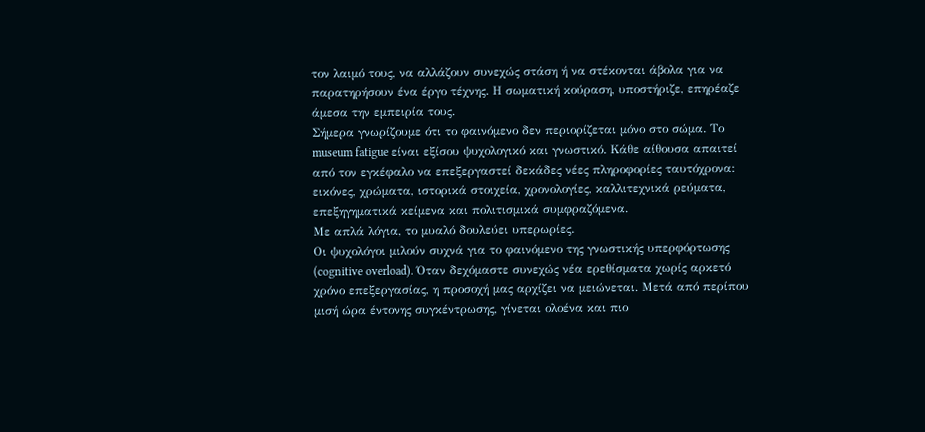τον λαιμό τους, να αλλάζουν συνεχώς στάση ή να στέκονται άβολα για να παρατηρήσουν ένα έργο τέχνης. Η σωματική κούραση, υποστήριζε, επηρέαζε άμεσα την εμπειρία τους.
Σήμερα γνωρίζουμε ότι το φαινόμενο δεν περιορίζεται μόνο στο σώμα. Το museum fatigue είναι εξίσου ψυχολογικό και γνωστικό. Κάθε αίθουσα απαιτεί από τον εγκέφαλο να επεξεργαστεί δεκάδες νέες πληροφορίες ταυτόχρονα: εικόνες, χρώματα, ιστορικά στοιχεία, χρονολογίες, καλλιτεχνικά ρεύματα, επεξηγηματικά κείμενα και πολιτισμικά συμφραζόμενα.
Με απλά λόγια, το μυαλό δουλεύει υπερωρίες.
Οι ψυχολόγοι μιλούν συχνά για το φαινόμενο της γνωστικής υπερφόρτωσης (cognitive overload). Όταν δεχόμαστε συνεχώς νέα ερεθίσματα χωρίς αρκετό χρόνο επεξεργασίας, η προσοχή μας αρχίζει να μειώνεται. Μετά από περίπου μισή ώρα έντονης συγκέντρωσης, γίνεται ολοένα και πιο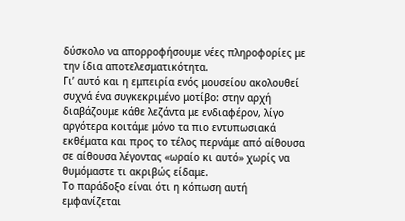δύσκολο να απορροφήσουμε νέες πληροφορίες με την ίδια αποτελεσματικότητα.
Γι’ αυτό και η εμπειρία ενός μουσείου ακολουθεί συχνά ένα συγκεκριμένο μοτίβο: στην αρχή διαβάζουμε κάθε λεζάντα με ενδιαφέρον, λίγο αργότερα κοιτάμε μόνο τα πιο εντυπωσιακά εκθέματα και προς το τέλος περνάμε από αίθουσα σε αίθουσα λέγοντας «ωραίο κι αυτό» χωρίς να θυμόμαστε τι ακριβώς είδαμε.
Το παράδοξο είναι ότι η κόπωση αυτή εμφανίζεται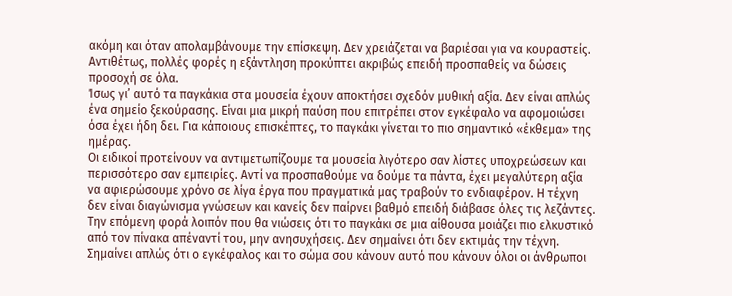ακόμη και όταν απολαμβάνουμε την επίσκεψη. Δεν χρειάζεται να βαριέσαι για να κουραστείς. Αντιθέτως, πολλές φορές η εξάντληση προκύπτει ακριβώς επειδή προσπαθείς να δώσεις προσοχή σε όλα.
Ίσως γι’ αυτό τα παγκάκια στα μουσεία έχουν αποκτήσει σχεδόν μυθική αξία. Δεν είναι απλώς ένα σημείο ξεκούρασης. Είναι μια μικρή παύση που επιτρέπει στον εγκέφαλο να αφομοιώσει όσα έχει ήδη δει. Για κάποιους επισκέπτες, το παγκάκι γίνεται το πιο σημαντικό «έκθεμα» της ημέρας.
Οι ειδικοί προτείνουν να αντιμετωπίζουμε τα μουσεία λιγότερο σαν λίστες υποχρεώσεων και περισσότερο σαν εμπειρίες. Αντί να προσπαθούμε να δούμε τα πάντα, έχει μεγαλύτερη αξία να αφιερώσουμε χρόνο σε λίγα έργα που πραγματικά μας τραβούν το ενδιαφέρον. Η τέχνη δεν είναι διαγώνισμα γνώσεων και κανείς δεν παίρνει βαθμό επειδή διάβασε όλες τις λεζάντες.
Την επόμενη φορά λοιπόν που θα νιώσεις ότι το παγκάκι σε μια αίθουσα μοιάζει πιο ελκυστικό από τον πίνακα απέναντί του, μην ανησυχήσεις. Δεν σημαίνει ότι δεν εκτιμάς την τέχνη. Σημαίνει απλώς ότι ο εγκέφαλος και το σώμα σου κάνουν αυτό που κάνουν όλοι οι άνθρωποι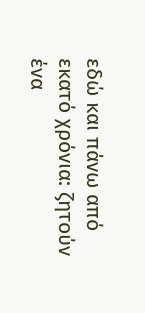εδώ και πάνω από εκατό χρόνια: ζητούν ένα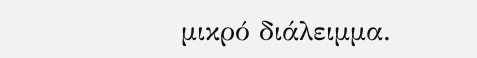μικρό διάλειμμα.